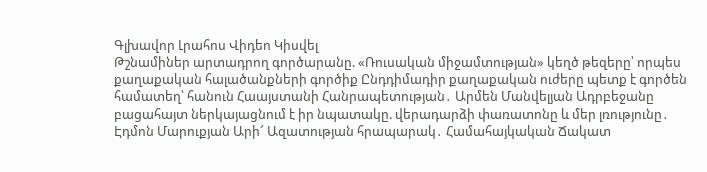Գլխավոր Լրահոս Վիդեո Կիսվել
Թշնամիներ արտադրող գործարանը. «Ռուսական միջամտության» կեղծ թեզերը՝ որպես քաղաքական հալածանքների գործիք Ընդդիմադիր քաղաքական ուժերը պետք է գործեն համատեղ՝ հանուն Հաայստանի Հանրապետության․ Արմեն Մանվելյան Ադրբեջանը բացահայտ ներկայացնում է իր նպատակը. վերադարձի փառատոնը և մեր լռությունը․ Էդմոն Մարուքյան Արի՜ Ազատության հրապարակ․ Համահայկական Ճակատ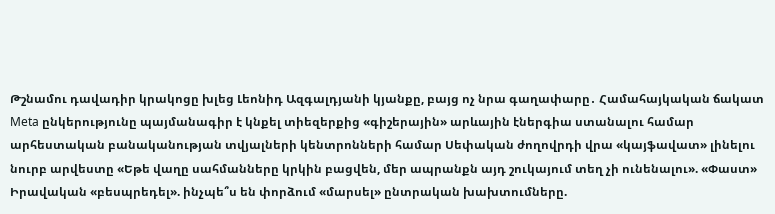Թշնամու դավադիր կրակոցը խլեց Լեոնիդ Ազգալդյանի կյանքը, բայց ոչ նրա գաղափարը․ Համահայկական ճակատ Meta ընկերությունը պայմանագիր է կնքել տիեզերքից «գիշերային» արևային էներգիա ստանալու համար արհեստական բանականության տվյալների կենտրոնների համար Սեփական ժողովրդի վրա «կայֆավատ» լինելու նուրբ արվեստը «Եթե վաղը սահմանները կրկին բացվեն, մեր ապրանքն այդ շուկայում տեղ չի ունենալու». «Փաստ» Իրավական «բեսպրեդել». ինչպե՞ս են փորձում «մարսել» ընտրական խախտումները.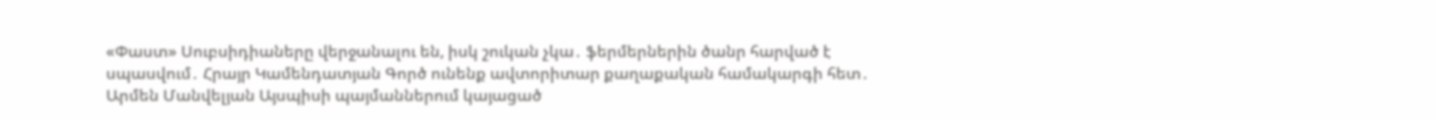«Փաստ» Սուբսիդիաները վերջանալու են, իսկ շուկան չկա․ ֆերմերներին ծանր հարված է սպասվում․ Հրայր Կամենդատյան Գործ ունենք ավտորիտար քաղաքական համակարգի հետ․ Արմեն Մանվելյան Այսպիսի պայմաններում կայացած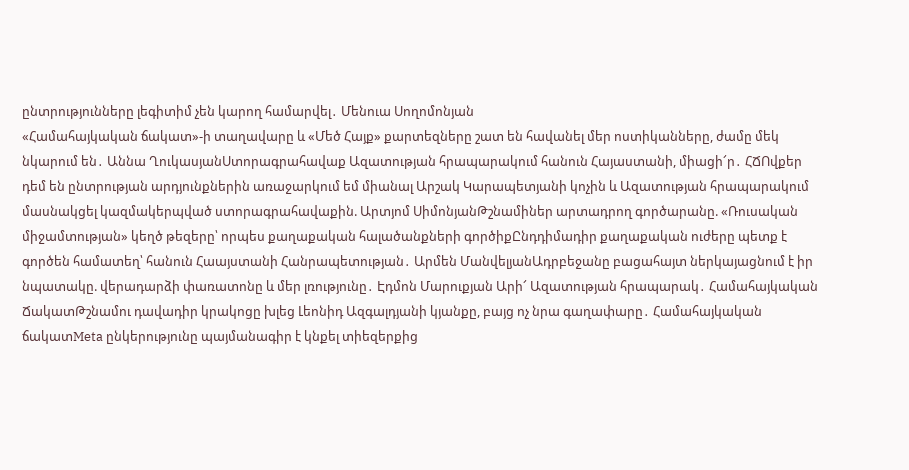ընտրությունները լեգիտիմ չեն կարող համարվել․ Մենուա Սողոմոնյան
«Համահայկական ճակատ»-ի տաղավարը և «Մեծ Հայք» քարտեզները շատ են հավանել մեր ոստիկանները, ժամը մեկ նկարում են․ Աննա ՂուկասյանՍտորագրահավաք Ազատության հրապարակում հանուն Հայաստանի, միացի՜ր․ ՀՃՈվքեր դեմ են ընտրության արդյունքներին առաջարկում եմ միանալ Արշակ Կարապետյանի կոչին և Ազատության հրապարակում մասնակցել կազմակերպված ստորագրահավաքին. Արտյոմ ՍիմոնյանԹշնամիներ արտադրող գործարանը. «Ռուսական միջամտության» կեղծ թեզերը՝ որպես քաղաքական հալածանքների գործիքԸնդդիմադիր քաղաքական ուժերը պետք է գործեն համատեղ՝ հանուն Հաայստանի Հանրապետության․ Արմեն ՄանվելյանԱդրբեջանը բացահայտ ներկայացնում է իր նպատակը. վերադարձի փառատոնը և մեր լռությունը․ Էդմոն Մարուքյան Արի՜ Ազատության հրապարակ․ Համահայկական ՃակատԹշնամու դավադիր կրակոցը խլեց Լեոնիդ Ազգալդյանի կյանքը, բայց ոչ նրա գաղափարը․ Համահայկական ճակատMeta ընկերությունը պայմանագիր է կնքել տիեզերքից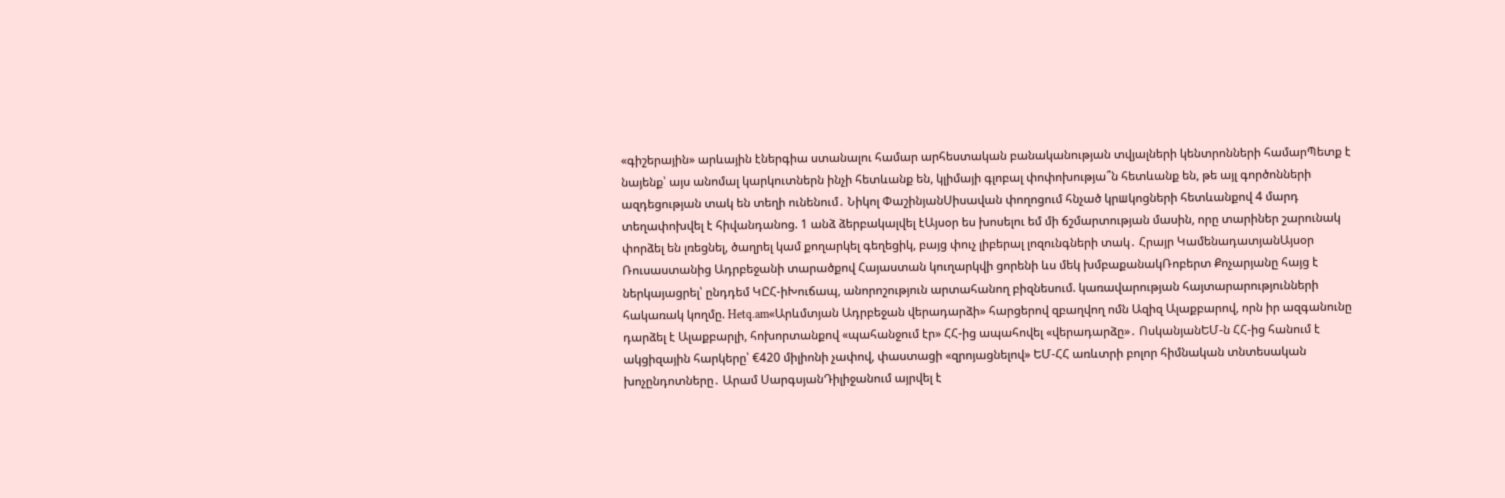«գիշերային» արևային էներգիա ստանալու համար արհեստական բանականության տվյալների կենտրոնների համարՊետք է նայենք՝ այս անոմալ կարկուտներն ինչի հետևանք են, կլիմայի գլոբալ փոփոխությա՞ն հետևանք են, թե այլ գործոնների ազդեցության տակ են տեղի ունենում․ Նիկոլ ՓաշինյանՍիսավան փողոցում հնչած կրшկոցների հետևանքով 4 մարդ տեղափոխվել է հիվանդանոց. 1 անձ ձերբակալվել էԱյսօր ես խոսելու եմ մի ճշմարտության մասին, որը տարիներ շարունակ փորձել են լռեցնել, ծաղրել կամ քողարկել գեղեցիկ, բայց փուչ լիբերալ լոզունգների տակ․ Հրայր ԿամենադատյանԱյսօր Ռուսաստանից Ադրբեջանի տարածքով Հայաստան կուղարկվի ցորենի ևս մեկ խմբաքանակՌոբերտ Քոչարյանը հայց է ներկայացրել՝ ընդդեմ ԿԸՀ-իԽուճապ, անորոշություն արտահանող բիզնեսում. կառավարության հայտարարությունների հակառակ կողմը. Hetq.am«Արևմտյան Ադրբեջան վերադարձի» հարցերով զբաղվող ոմն Ազիզ Ալաքբարով, որն իր ազգանունը դարձել է Ալաքբարլի, հոխորտանքով «պահանջում էր» ՀՀ-ից ապահովել «վերադարձը»․ ՈսկանյանԵՄ-ն ՀՀ-ից հանում է ակցիզային հարկերը՝ €420 միլիոնի չափով, փաստացի «զրոյացնելով» ԵՄ-ՀՀ առևտրի բոլոր հիմնական տնտեսական խոչընդոտները․ Արամ ՍարգսյանԴիլիջանում այրվել է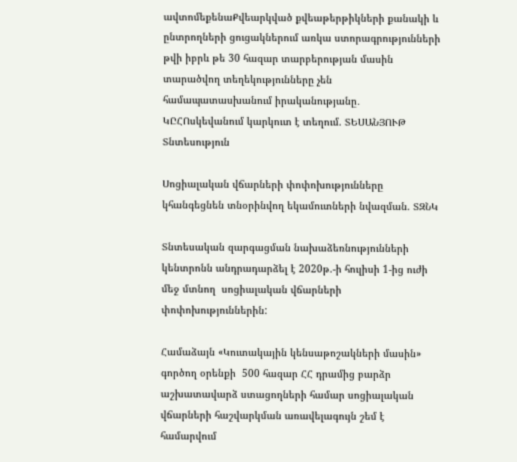ավտոմեքենաՔվեարկված քվեաթերթիկների քանակի և ընտրողների ցուցակներում առկա ստորագրությունների թվի իբրև թե 30 հազար տարբերության մասին տարածվող տեղեկությունները չեն համապատասխանում իրականությանը․ ԿԸՀՈսկեվանում կարկուտ է տեղում. ՏԵՍԱՆՅՈՒԹ
Տնտեսություն

Սոցիալական վճարների փոփոխությունները կհանգեցնեն տնօրինվող եկամուտների նվազման. ՏԶՆԿ

Տնտեսական զարգացման նախաձեռնությունների կենտրոնն անդրադարձել է 2020թ.-ի հուլիսի 1-ից ուժի մեջ մտնող  սոցիալական վճարների փոփոխություններին:

Համաձայն «Կուտակային կենսաթոշակների մասին» գործող օրենքի  500 հազար ՀՀ դրամից բարձր աշխատավարձ ստացողների համար սոցիալական վճարների հաշվարկման առավելագույն շեմ է համարվում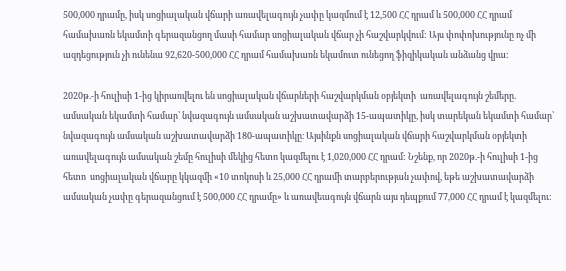500,000 դրամը, իսկ սոցիալական վճարի առավելագույն չափը կազմում է 12,500 ՀՀ դրամ և 500,000 ՀՀ դրամ համախառն եկամտի գերազանցող մասի համար սոցիալական վճար չի հաշվարկվում: Այս փոփոխությունը ոչ մի ազդեցություն չի ունենա 92,620-500,000 ՀՀ դրամ համախառն եկամուտ ունեցող ֆիզիկական անձանց վրա:

2020թ.-ի հուլիսի 1-ից կիրառվելու են սոցիալական վճարների հաշվարկման օբյեկտի  առավելագույն շեմերը. ամսական եկամտի համար՝ նվազագույն ամսական աշխատավարձի 15-ապատիկը, իսկ տարեկան եկամտի համար՝ նվազագույն ամսական աշխատավարձի 180-ապատիկը։ Այսինքն սոցիալական վճարի հաշվարկման օբյեկտի առավելագույն ամսական շեմը հուլիսի մեկից հետո կազմելու է 1,020,000 ՀՀ դրամ: Նշենք, որ 2020թ.-ի հուլիսի 1-ից  հետո  սոցիալական վճարը կկազմի «10 տոկոսի և 25,000 ՀՀ դրամի տարբերության չափով, եթե աշխատավարձի ամսական չափը գերազանցում է 500,000 ՀՀ դրամը» և առավեագույն վճարն այս դեպքում 77,000 ՀՀ դրամ է կազմելու: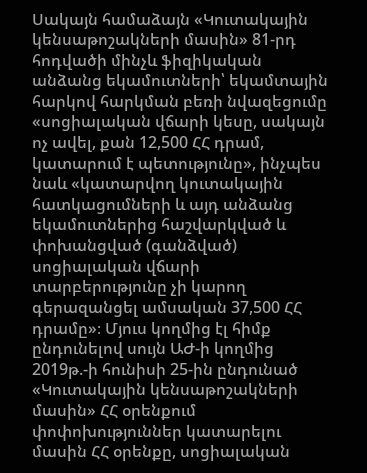Սակայն համաձայն «Կուտակային կենսաթոշակների մասին» 81-րդ հոդվածի մինչև ֆիզիկական անձանց եկամուտների՝ եկամտային հարկով հարկման բեռի նվազեցումը «սոցիալական վճարի կեսը, սակայն ոչ ավել, քան 12,500 ՀՀ դրամ, կատարում է պետությունը», ինչպես նաև «կատարվող կուտակային հատկացումների և այդ անձանց եկամուտներից հաշվարկված և փոխանցված (գանձված) սոցիալական վճարի տարբերությունը չի կարող գերազանցել ամսական 37,500 ՀՀ դրամը»։ Մյուս կողմից էլ հիմք ընդունելով սույն ԱԺ-ի կողմից 2019թ.-ի հունիսի 25-ին ընդունած «Կուտակային կենսաթոշակների մասին» ՀՀ օրենքում փոփոխություններ կատարելու մասին ՀՀ օրենքը, սոցիալական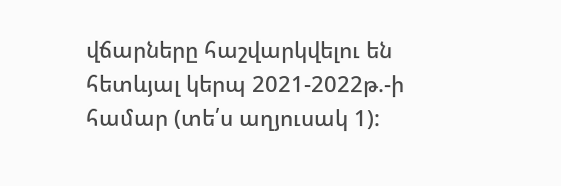վճարները հաշվարկվելու են հետևյալ կերպ 2021-2022թ.-ի համար (տե՛ս աղյուսակ 1):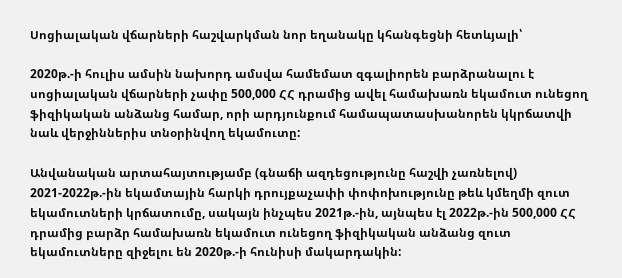Սոցիալական վճարների հաշվարկման նոր եղանակը կհանգեցնի հետևյալի՝

2020թ.-ի հուլիս ամսին նախորդ ամսվա համեմատ զգալիորեն բարձրանալու է սոցիալական վճարների չափը 500,000 ՀՀ դրամից ավել համախառն եկամուտ ունեցող ֆիզիկական անձանց համար, որի արդյունքում համապատասխանորեն կկրճատվի նաև վերջիններիս տնօրինվող եկամուտը:

Անվանական արտահայտությամբ (գնաճի ազդեցությունը հաշվի չառնելով) 2021-2022թ.-ին եկամտային հարկի դրույքաչափի փոփոխությունը թեև կմեղմի զուտ եկամուտների կրճատումը, սակայն ինչպես 2021թ.-ին, այնպես էլ 2022թ.-ին 500,000 ՀՀ դրամից բարձր համախառն եկամուտ ունեցող ֆիզիկական անձանց զուտ եկամուտները զիջելու են 2020թ.-ի հունիսի մակարդակին: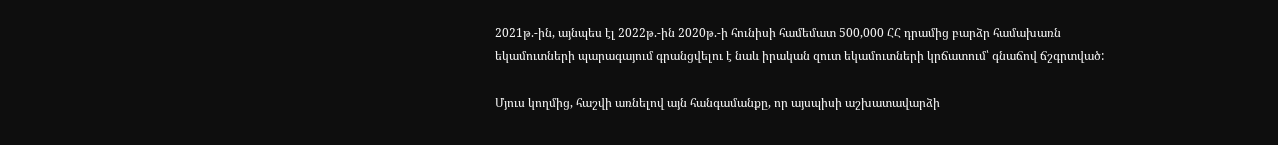2021թ.-ին, այնպես էլ 2022թ.-ին 2020թ.-ի հունիսի համեմատ 500,000 ՀՀ դրամից բարձր համախառն եկամուտների պարագայում գրանցվելու է նաև իրական զուտ եկամուտների կրճատում՝ գնաճով ճշգրտված:

Մյուս կողմից, հաշվի առնելով այն հանգամանքը, որ այսպիսի աշխատավարձի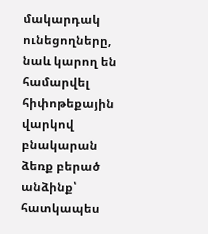մակարդակ ունեցողները, նաև կարող են համարվել հիփոթեքային վարկով բնակարան ձեռք բերած անձինք՝ հատկապես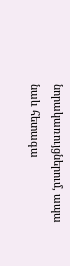նորակառույցներում, ապա նաև հետագա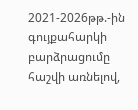2021-2026թթ.-ին գույքահարկի բարձրացումը հաշվի առնելով,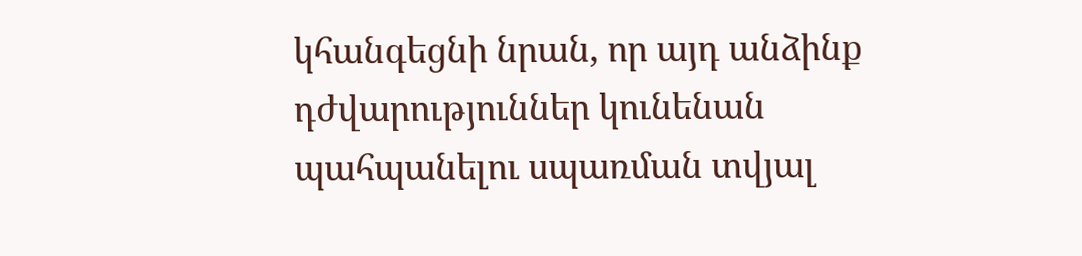կհանգեցնի նրան, որ այդ անձինք դժվարություններ կունենան պահպանելու սպառման տվյալ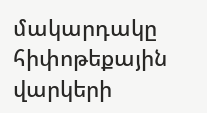մակարդակը հիփոթեքային վարկերի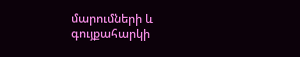մարումների և գույքահարկի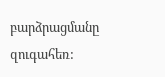բարձրացմանը զուգահեռ: